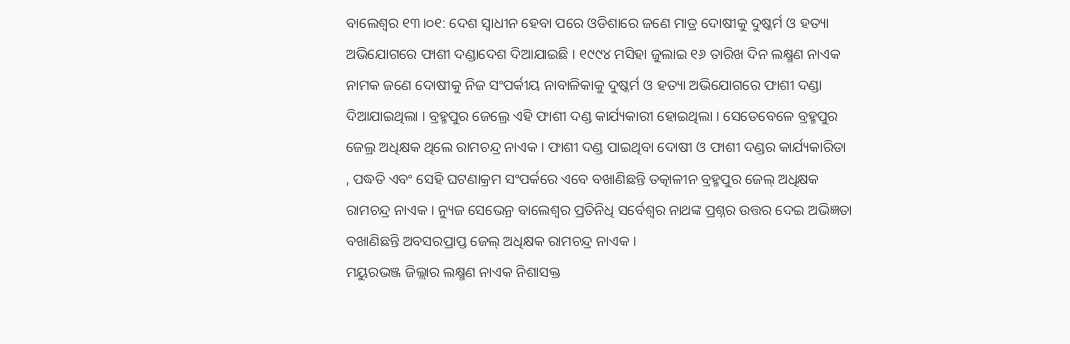ବାଲେଶ୍ବର ୧୩।୦୧: ଦେଶ ସ୍ବାଧୀନ ହେବା ପରେ ଓଡିଶାରେ ଜଣେ ମାତ୍ର ଦୋଷୀକୁ ଦୁଷ୍କର୍ମ ଓ ହତ୍ୟା ଅଭିଯୋଗରେ ଫାଶୀ ଦଣ୍ଡାଦେଶ ଦିଆଯାଇଛି । ୧୯୯୪ ମସିହା ଜୁଲାଇ ୧୬ ତାରିଖ ଦିନ ଲକ୍ଷ୍ମଣ ନାଏକ ନାମକ ଜଣେ ଦୋଷୀକୁ ନିଜ ସଂପର୍କୀୟ ନାବାଳିକାକୁ ଦୁଷ୍କର୍ମ ଓ ହତ୍ୟା ଅଭିଯୋଗରେ ଫାଶୀ ଦଣ୍ଡା ଦିଆଯାଇଥିଲା । ବ୍ରହ୍ମପୁର ଜେଲ୍ରେ ଏହି ଫାଶୀ ଦଣ୍ଡ କାର୍ଯ୍ୟକାରୀ ହୋଇଥିଲା । ସେତେବେଳେ ବ୍ରହ୍ମପୁର ଜେଲ୍ର ଅଧିକ୍ଷକ ଥିଲେ ରାମଚନ୍ଦ୍ର ନାଏକ । ଫାଶୀ ଦଣ୍ଡ ପାଇଥିବା ଦୋଷୀ ଓ ଫାଶୀ ଦଣ୍ଡର କାର୍ଯ୍ୟକାରିତା , ପଦ୍ଧତି ଏବଂ ସେହି ଘଟଣାକ୍ରମ ସଂପର୍କରେ ଏବେ ବଖାଣିଛନ୍ତି ତତ୍କାଳୀନ ବ୍ରହ୍ମପୁର ଜେଲ୍ ଅଧିକ୍ଷକ ରାମଚନ୍ଦ୍ର ନାଏକ । ନ୍ୟୁଜ ସେଭେନ୍ର ବାଲେଶ୍ବର ପ୍ରତିନିଧି ସର୍ବେଶ୍ବର ନାଥଙ୍କ ପ୍ରଶ୍ନର ଉତ୍ତର ଦେଇ ଅଭିଜ୍ଞତା ବଖାଣିଛନ୍ତି ଅବସରପ୍ରାପ୍ତ ଜେଲ୍ ଅଧିକ୍ଷକ ରାମଚନ୍ଦ୍ର ନାଏକ ।
ମୟୁରଭଞ୍ଜ ଜିଲ୍ଲାର ଲକ୍ଷ୍ମଣ ନାଏକ ନିଶାସକ୍ତ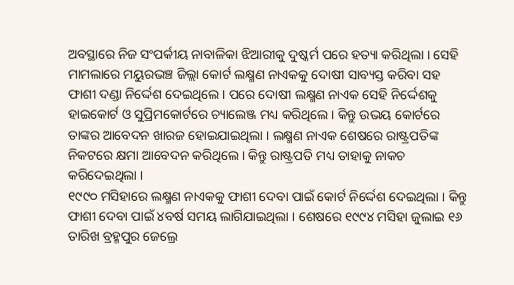ଅବସ୍ଥାରେ ନିଜ ସଂପର୍କୀୟ ନାବାଳିକା ଝିଆରୀକୁ ଦୁଷ୍କର୍ମ ପରେ ହତ୍ୟା କରିଥିଲା । ସେହି ମାମଲାରେ ମୟୁରଭଞ୍ଚ ଜିଲ୍ଲା କୋର୍ଟ ଲକ୍ଷ୍ମଣ ନାଏକକୁ ଦୋଷୀ ସାବ୍ୟସ୍ତ କରିବା ସହ ଫାଶୀ ଦଣ୍ଡା ନିର୍ଦ୍ଦେଶ ଦେଇଥିଲେ । ପରେ ଦୋଷୀ ଲକ୍ଷ୍ମଣ ନାଏକ ସେହି ନିର୍ଦ୍ଦେଶକୁ ହାଇକୋର୍ଟ ଓ ସୁପ୍ରିମକୋର୍ଟରେ ଚ୍ୟାଲେଞ୍ଜ ମଧ୍ୟ କରିଥିଲେ । କିନ୍ତୁ ଉଭୟ କୋର୍ଟରେ ତାଙ୍କର ଆବେଦନ ଖାରଜ ହୋଇଯାଇଥିଲା । ଲକ୍ଷ୍ମଣ ନାଏକ ଶେଷରେ ରାଷ୍ଟ୍ରପତିଙ୍କ ନିକଟରେ କ୍ଷମା ଆବେଦନ କରିଥିଲେ । କିନ୍ତୁ ରାଷ୍ଟ୍ରପତି ମଧ୍ୟ ତାହାକୁ ନାକଚ କରିଦେଇଥିଲା ।
୧୯୯୦ ମସିହାରେ ଲକ୍ଷ୍ମଣ ନାଏକକୁ ଫାଶୀ ଦେବା ପାଇଁ କୋର୍ଟ ନିର୍ଦ୍ଦେଶ ଦେଇଥିଲା । କିନ୍ତୁ ଫାଶୀ ଦେବା ପାଇଁ ୪ବର୍ଷ ସମୟ ଲାଗିଯାଇଥିଲା । ଶେଷରେ ୧୯୯୪ ମସିହା ଜୁଲାଇ ୧୬ ତାରିଖ ବ୍ରହ୍ମପୁର ଜେଲ୍ରେ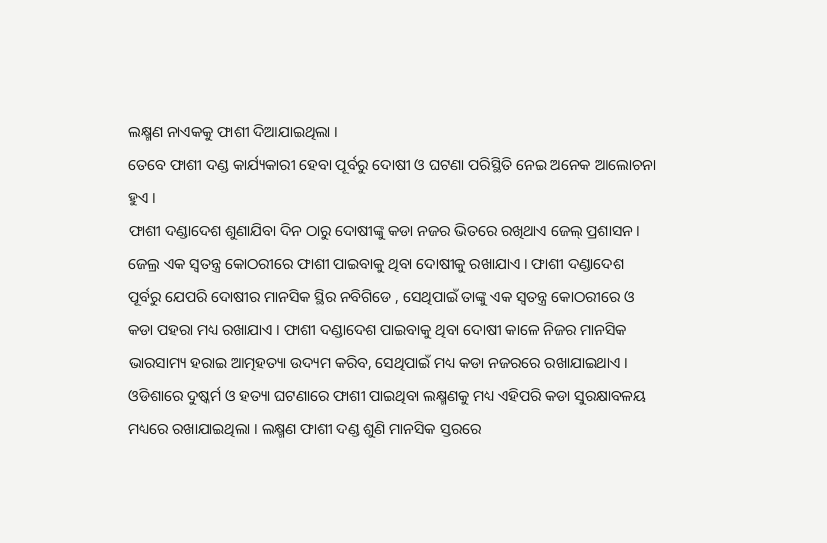ଲକ୍ଷ୍ମଣ ନାଏକକୁ ଫାଶୀ ଦିଆଯାଇଥିଲା ।
ତେବେ ଫାଶୀ ଦଣ୍ଡ କାର୍ଯ୍ୟକାରୀ ହେବା ପୂର୍ବରୁ ଦୋଷୀ ଓ ଘଟଣା ପରିସ୍ଥିତି ନେଇ ଅନେକ ଆଲୋଚନା ହୁଏ ।
ଫାଶୀ ଦଣ୍ଡାଦେଶ ଶୁଣାଯିବା ଦିନ ଠାରୁ ଦୋଷୀଙ୍କୁ କଡା ନଜର ଭିତରେ ରଖିଥାଏ ଜେଲ୍ ପ୍ରଶାସନ। ଜେଲ୍ର ଏକ ସ୍ବତନ୍ତ୍ର କୋଠରୀରେ ଫାଶୀ ପାଇବାକୁ ଥିବା ଦୋଷୀକୁ ରଖାଯାଏ । ଫାଶୀ ଦଣ୍ଡାଦେଶ ପୂର୍ବରୁ ଯେପରି ଦୋଷୀର ମାନସିକ ସ୍ଥିର ନବିଗିଡେ , ସେଥିପାଇଁ ତାଙ୍କୁ ଏକ ସ୍ବତନ୍ତ୍ର କୋଠରୀରେ ଓ କଡା ପହରା ମଧ୍ୟ ରଖାଯାଏ । ଫାଶୀ ଦଣ୍ଡାଦେଶ ପାଇବାକୁ ଥିବା ଦୋଷୀ କାଳେ ନିଜର ମାନସିକ ଭାରସାମ୍ୟ ହରାଇ ଆତ୍ମହତ୍ୟା ଉଦ୍ୟମ କରିବ, ସେଥିପାଇଁ ମଧ୍ୟ କଡା ନଜରରେ ରଖାଯାଇଥାଏ । ଓଡିଶାରେ ଦୁଷ୍କର୍ମ ଓ ହତ୍ୟା ଘଟଣାରେ ଫାଶୀ ପାଇଥିବା ଲକ୍ଷ୍ମଣକୁ ମଧ୍ୟ ଏହିପରି କଡା ସୁରକ୍ଷାବଳୟ ମଧ୍ୟରେ ରଖାଯାଇଥିଲା । ଲକ୍ଷ୍ମଣ ଫାଶୀ ଦଣ୍ଡ ଶୁଣି ମାନସିକ ସ୍ତରରେ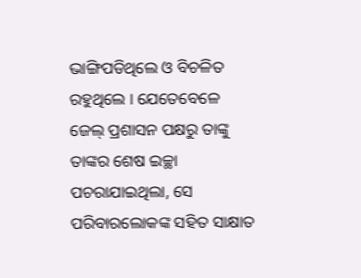ଭାଙ୍ଗିପଡିଥିଲେ ଓ ବିଚଳିତ ରହୁଥିଲେ । ଯେତେବେଳେ ଜେଲ୍ ପ୍ରଶାସନ ପକ୍ଷରୁ ତାଙ୍କୁ ତାଙ୍କର ଶେଷ ଇଚ୍ଛା ପଚରାଯାଇଥିଲା, ସେ ପରିବାରଲୋକଙ୍କ ସହିତ ସାକ୍ଷାତ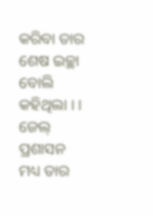କରିବା ତାର ଶେଷ ଇଚ୍ଛା ବୋଲି କହିଥିଲା । । ଜେଲ୍ ପ୍ରଶାସନ ମଧ୍ୟ ତାର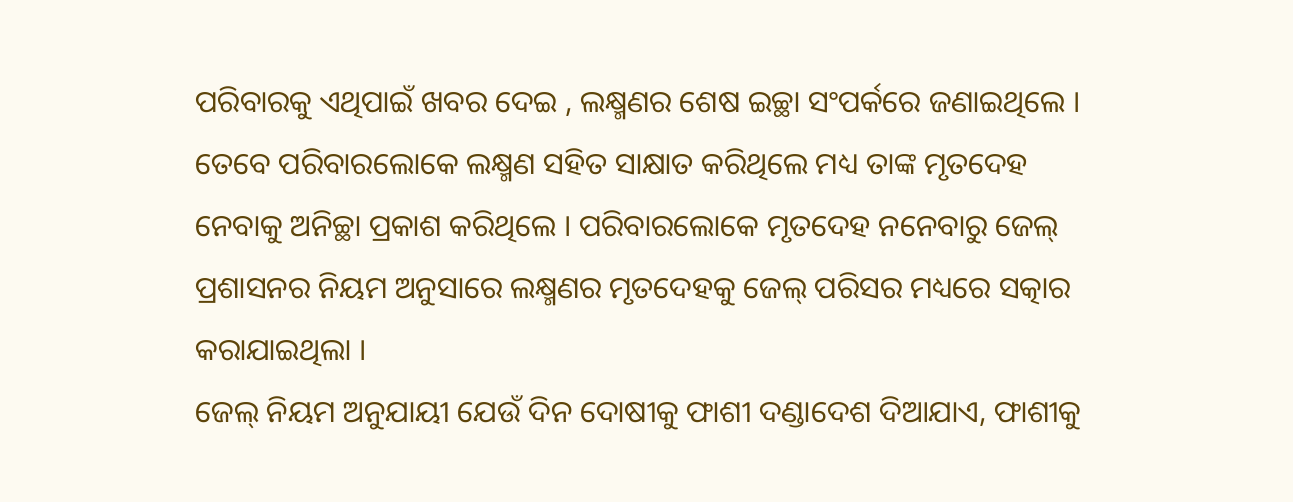ପରିବାରକୁ ଏଥିପାଇଁ ଖବର ଦେଇ , ଲକ୍ଷ୍ମଣର ଶେଷ ଇଚ୍ଛା ସଂପର୍କରେ ଜଣାଇଥିଲେ । ତେବେ ପରିବାରଲୋକେ ଲକ୍ଷ୍ମଣ ସହିତ ସାକ୍ଷାତ କରିଥିଲେ ମଧ୍ୟ ତାଙ୍କ ମୃତଦେହ ନେବାକୁ ଅନିଚ୍ଛା ପ୍ରକାଶ କରିଥିଲେ । ପରିବାରଲୋକେ ମୃତଦେହ ନନେବାରୁ ଜେଲ୍ ପ୍ରଶାସନର ନିୟମ ଅନୁସାରେ ଲକ୍ଷ୍ମଣର ମୃତଦେହକୁ ଜେଲ୍ ପରିସର ମଧ୍ୟରେ ସତ୍କାର କରାଯାଇଥିଲା ।
ଜେଲ୍ ନିୟମ ଅନୁଯାୟୀ ଯେଉଁ ଦିନ ଦୋଷୀକୁ ଫାଶୀ ଦଣ୍ଡାଦେଶ ଦିଆଯାଏ, ଫାଶୀକୁ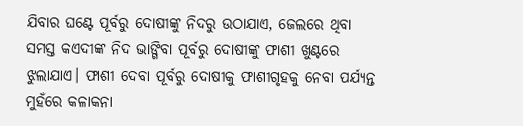ଯିବାର ଘଣ୍ଟେ ପୂର୍ବରୁ ଦୋଷୀଙ୍କୁ ନିଦରୁ ଉଠାଯାଏ, ଜେଲରେ ଥିବା ସମସ୍ତ କଏଦୀଙ୍କ ନିଦ ଭାଙ୍ଗିବା ପୂର୍ବରୁ ଦୋଷୀଙ୍କୁ ଫାଶୀ ଖୁଣ୍ଟରେ ଝୁଲାଯାଏ। ଫାଶୀ ଦେବା ପୂର୍ବରୁ ଦୋଷୀକୁ ଫାଶୀଗୃହକୁ ନେବା ପର୍ଯ୍ୟନ୍ତ ମୁହଁରେ କଳାକନା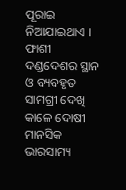ପୂରାଇ ନିଆଯାଇଥାଏ । ଫାଶୀ ଦଣ୍ଡଦେଶର ସ୍ଥାନ ଓ ବ୍ୟବହୃତ ସାମଗ୍ରୀ ଦେଖି କାଳେ ଦୋଷୀ ମାନସିକ ଭାରସାମ୍ୟ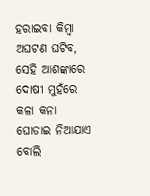ହରାଇବା କିମ୍ବା ଅଘଟଣ ଘଟିବ, ସେହି ଆଶଙ୍କାରେ ଦୋଷୀ ମୁହଁରେ କଳା କନା ଘୋଡାଇ ନିଆଯାଏ ବୋଲି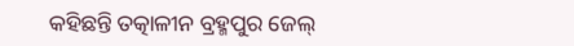କହିଛନ୍ତି ତତ୍କାଳୀନ ବ୍ରହ୍ମପୁର ଜେଲ୍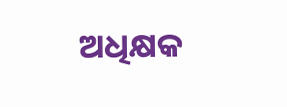ଅଧିକ୍ଷକ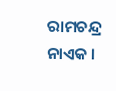ରାମଚନ୍ଦ୍ର ନାଏକ ।